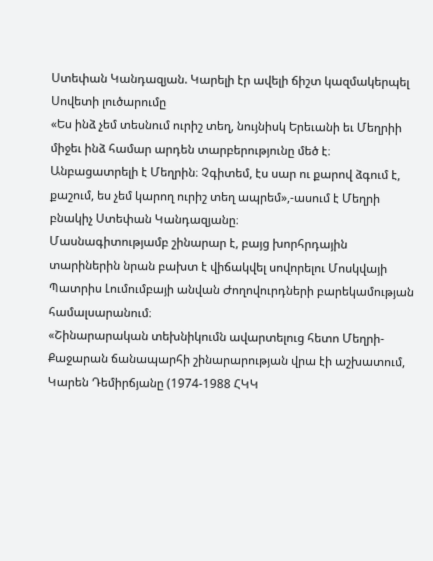Ստեփան Կանդազյան. Կարելի էր ավելի ճիշտ կազմակերպել Սովետի լուծարումը
«Ես ինձ չեմ տեսնում ուրիշ տեղ, նույնիսկ Երեւանի եւ Մեղրիի միջեւ ինձ համար արդեն տարբերությունը մեծ է։ Անբացատրելի է Մեղրին։ Չգիտեմ, էս սար ու քարով ձգում է, քաշում, ես չեմ կարող ուրիշ տեղ ապրեմ»,-ասում է Մեղրի բնակիչ Ստեփան Կանդազյանը։
Մասնագիտությամբ շինարար է, բայց խորհրդային տարիներին նրան բախտ է վիճակվել սովորելու Մոսկվայի Պատրիս Լումումբայի անվան Ժողովուրդների բարեկամության համալսարանում։
«Շինարարական տեխնիկումն ավարտելուց հետո Մեղրի-Քաջարան ճանապարհի շինարարության վրա էի աշխատում, Կարեն Դեմիրճյանը (1974-1988 ՀԿԿ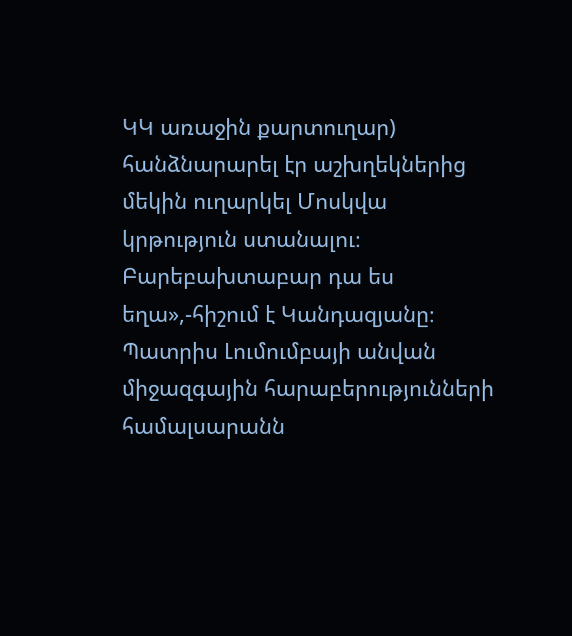ԿԿ առաջին քարտուղար) հանձնարարել էր աշխղեկներից մեկին ուղարկել Մոսկվա կրթություն ստանալու։ Բարեբախտաբար դա ես եղա»,-հիշում է Կանդազյանը։
Պատրիս Լումումբայի անվան միջազգային հարաբերությունների համալսարանն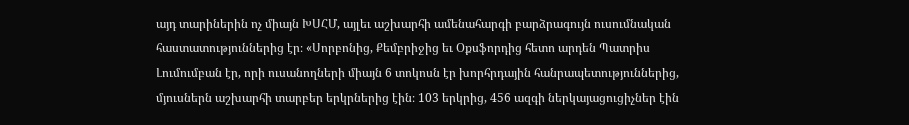այդ տարիներին ոչ միայն ԽՍՀՄ, այլեւ աշխարհի ամենահարգի բարձրագույն ուսումնական հաստատություններից էր։ «Սորբոնից, Քեմբրիջից եւ Օքսֆորդից հետո արդեն Պատրիս Լումումբան էր, որի ուսանողների միայն 6 տոկոսն էր խորհրդային հանրապետություններից, մյուսներն աշխարհի տարբեր երկրներից էին։ 103 երկրից, 456 ազգի ներկայացուցիչներ էին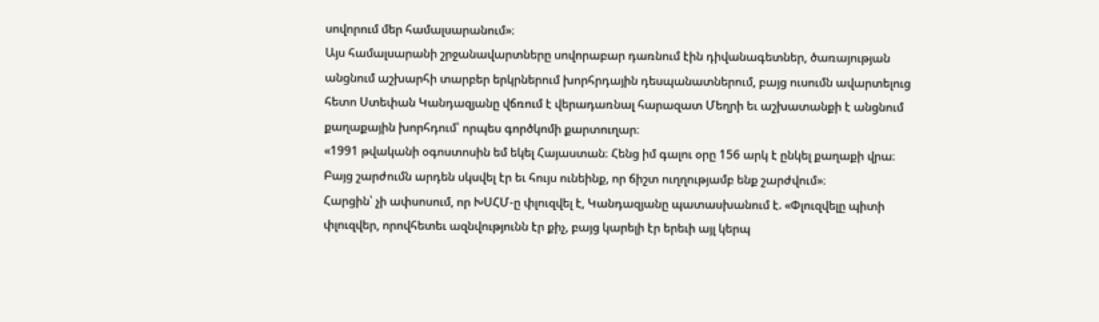սովորում մեր համալսարանում»։
Այս համալսարանի շրջանավարտները սովորաբար դառնում էին դիվանագետներ, ծառայության անցնում աշխարհի տարբեր երկրներում խորհրդային դեսպանատներում, բայց ուսումն ավարտելուց հետո Ստեփան Կանդազյանը վճռում է վերադառնալ հարազատ Մեղրի եւ աշխատանքի է անցնում քաղաքային խորհդում՝ որպես գործկոմի քարտուղար։
«1991 թվականի օգոստոսին եմ եկել Հայաստան։ Հենց իմ գալու օրը 156 արկ է ընկել քաղաքի վրա։ Բայց շարժումն արդեն սկսվել էր եւ հույս ունեինք, որ ճիշտ ուղղությամբ ենք շարժվում»։
Հարցին՝ չի ափսոսում, որ ԽՍՀՄ-ը փլուզվել է, Կանդազյանը պատասխանում է. «Փլուզվելը պիտի փլուզվեր, որովհետեւ ազնվությունն էր քիչ, բայց կարելի էր երեւի այլ կերպ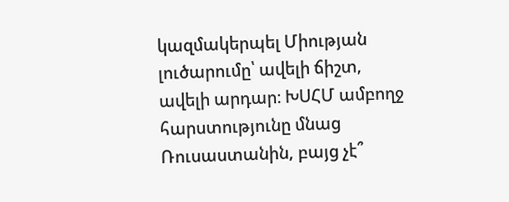կազմակերպել Միության լուծարումը՝ ավելի ճիշտ, ավելի արդար։ ԽՍՀՄ ամբողջ հարստությունը մնաց Ռուսաստանին, բայց չէ՞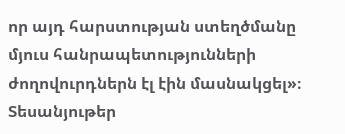որ այդ հարստության ստեղծմանը մյուս հանրապետությունների ժողովուրդներն էլ էին մասնակցել»։
Տեսանյութեր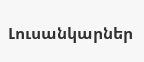Լուսանկարներ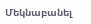Մեկնաբանել